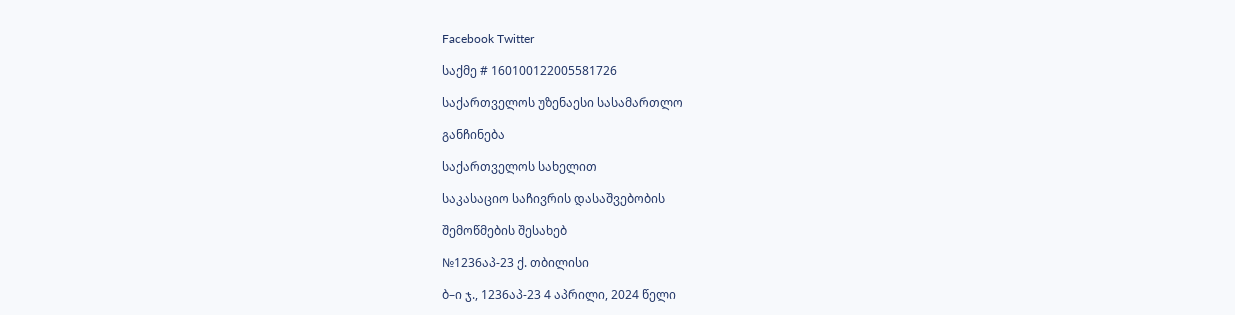Facebook Twitter

საქმე # 160100122005581726

საქართველოს უზენაესი სასამართლო

განჩინება

საქართველოს სახელით

საკასაციო საჩივრის დასაშვებობის

შემოწმების შესახებ

№1236აპ-23 ქ. თბილისი

ბ–ი ჯ., 1236აპ-23 4 აპრილი, 2024 წელი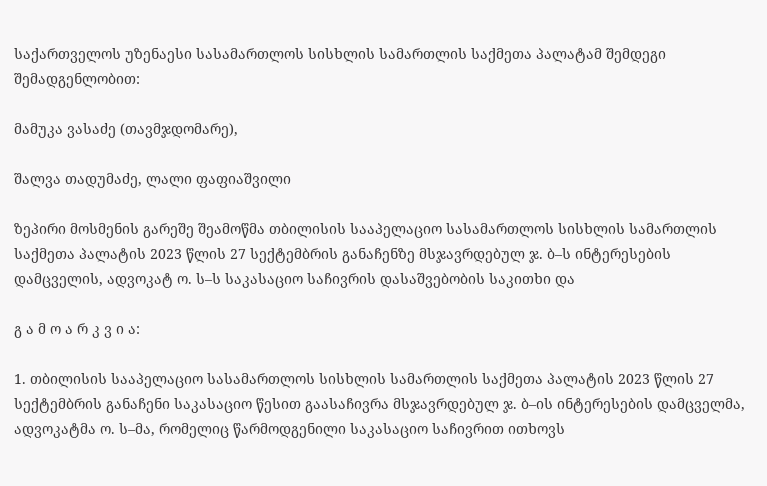საქართველოს უზენაესი სასამართლოს სისხლის სამართლის საქმეთა პალატამ შემდეგი შემადგენლობით:

მამუკა ვასაძე (თავმჯდომარე),

შალვა თადუმაძე, ლალი ფაფიაშვილი

ზეპირი მოსმენის გარეშე შეამოწმა თბილისის სააპელაციო სასამართლოს სისხლის სამართლის საქმეთა პალატის 2023 წლის 27 სექტემბრის განაჩენზე მსჯავრდებულ ჯ. ბ–ს ინტერესების დამცველის, ადვოკატ ო. ს–ს საკასაციო საჩივრის დასაშვებობის საკითხი და

გ ა მ ო ა რ კ ვ ი ა:

1. თბილისის სააპელაციო სასამართლოს სისხლის სამართლის საქმეთა პალატის 2023 წლის 27 სექტემბრის განაჩენი საკასაციო წესით გაასაჩივრა მსჯავრდებულ ჯ. ბ–ის ინტერესების დამცველმა, ადვოკატმა ო. ს–მა, რომელიც წარმოდგენილი საკასაციო საჩივრით ითხოვს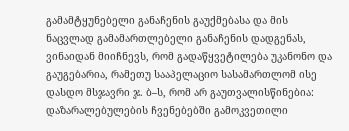გამამტყუნებელი განაჩენის გაუქმებასა და მის ნაცვლად გამამართლებელი განაჩენის დადგენას, ვინაიდან მიიჩნევს, რომ გადაწყვეტილება უკანონო და გაუგებარია, რამეთუ სააპელაციო სასამართლომ ისე დასდო მსჯავრი ჯ. ბ–ს, რომ არ გაუთვალისწინებია: დაზარალებულების ჩვენებებში გამოკვეთილი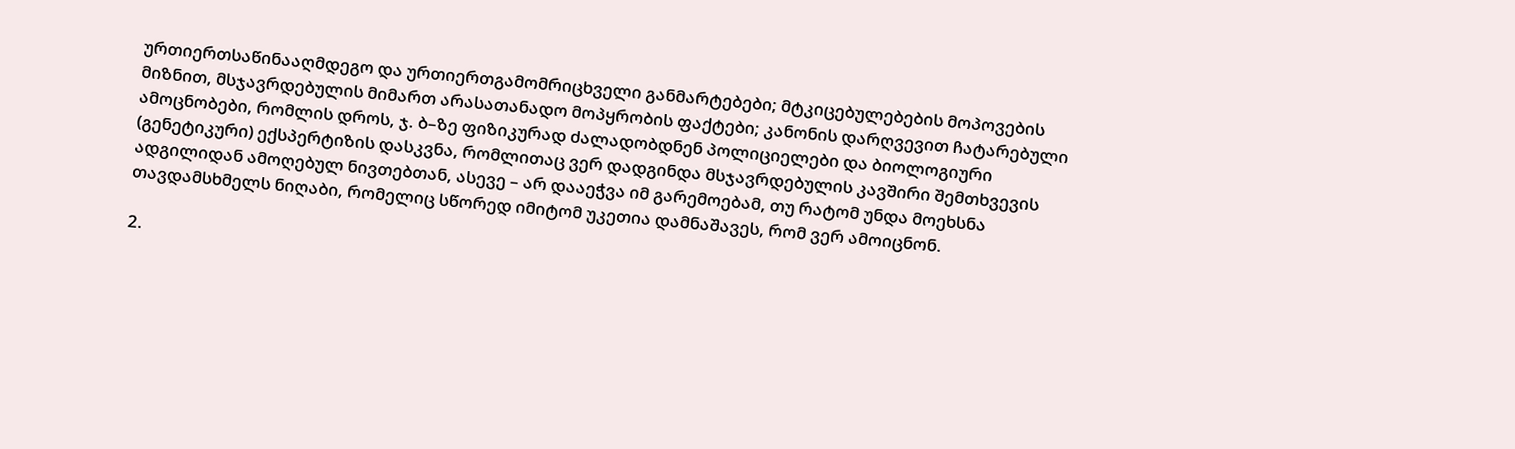ურთიერთსაწინააღმდეგო და ურთიერთგამომრიცხველი განმარტებები; მტკიცებულებების მოპოვების მიზნით, მსჯავრდებულის მიმართ არასათანადო მოპყრობის ფაქტები; კანონის დარღვევით ჩატარებული ამოცნობები, რომლის დროს, ჯ. ბ–ზე ფიზიკურად ძალადობდნენ პოლიციელები და ბიოლოგიური (გენეტიკური) ექსპერტიზის დასკვნა, რომლითაც ვერ დადგინდა მსჯავრდებულის კავშირი შემთხვევის ადგილიდან ამოღებულ ნივთებთან, ასევე – არ დააეჭვა იმ გარემოებამ, თუ რატომ უნდა მოეხსნა თავდამსხმელს ნიღაბი, რომელიც სწორედ იმიტომ უკეთია დამნაშავეს, რომ ვერ ამოიცნონ.

2.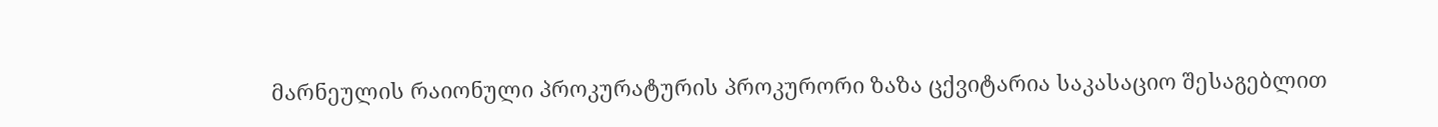მარნეულის რაიონული პროკურატურის პროკურორი ზაზა ცქვიტარია საკასაციო შესაგებლით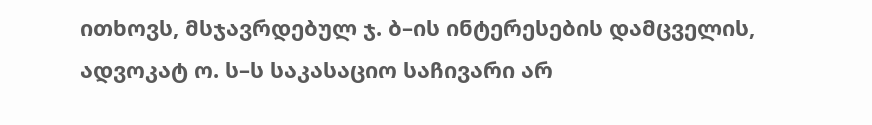ითხოვს, მსჯავრდებულ ჯ. ბ–ის ინტერესების დამცველის, ადვოკატ ო. ს–ს საკასაციო საჩივარი არ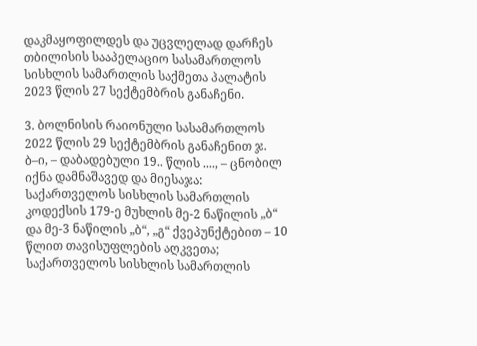დაკმაყოფილდეს და უცვლელად დარჩეს თბილისის სააპელაციო სასამართლოს სისხლის სამართლის საქმეთა პალატის 2023 წლის 27 სექტემბრის განაჩენი.

3. ბოლნისის რაიონული სასამართლოს 2022 წლის 29 სექტემბრის განაჩენით ჯ. ბ–ი, – დაბადებული 19.. წლის ...., – ცნობილ იქნა დამნაშავედ და მიესაჯა: საქართველოს სისხლის სამართლის კოდექსის 179-ე მუხლის მე-2 ნაწილის „ბ“ და მე-3 ნაწილის „ბ“, „გ“ ქვეპუნქტებით – 10 წლით თავისუფლების აღკვეთა; საქართველოს სისხლის სამართლის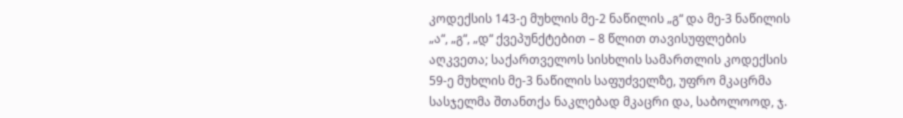კოდექსის 143-ე მუხლის მე-2 ნაწილის „გ“ და მე-3 ნაწილის „ა“, „გ“, „დ“ ქვეპუნქტებით – 8 წლით თავისუფლების აღკვეთა; საქართველოს სისხლის სამართლის კოდექსის 59-ე მუხლის მე-3 ნაწილის საფუძველზე, უფრო მკაცრმა სასჯელმა შთანთქა ნაკლებად მკაცრი და, საბოლოოდ, ჯ.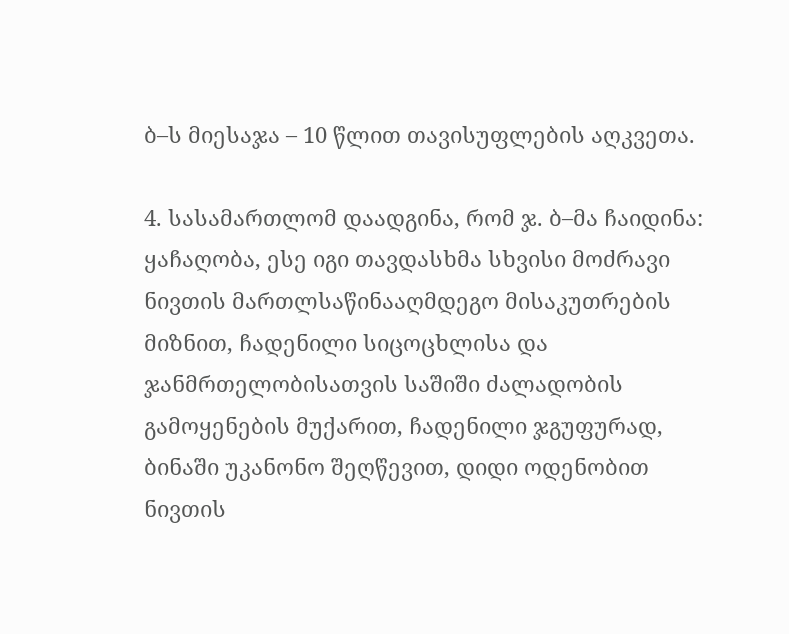ბ–ს მიესაჯა – 10 წლით თავისუფლების აღკვეთა.

4. სასამართლომ დაადგინა, რომ ჯ. ბ–მა ჩაიდინა: ყაჩაღობა, ესე იგი თავდასხმა სხვისი მოძრავი ნივთის მართლსაწინააღმდეგო მისაკუთრების მიზნით, ჩადენილი სიცოცხლისა და ჯანმრთელობისათვის საშიში ძალადობის გამოყენების მუქარით, ჩადენილი ჯგუფურად, ბინაში უკანონო შეღწევით, დიდი ოდენობით ნივთის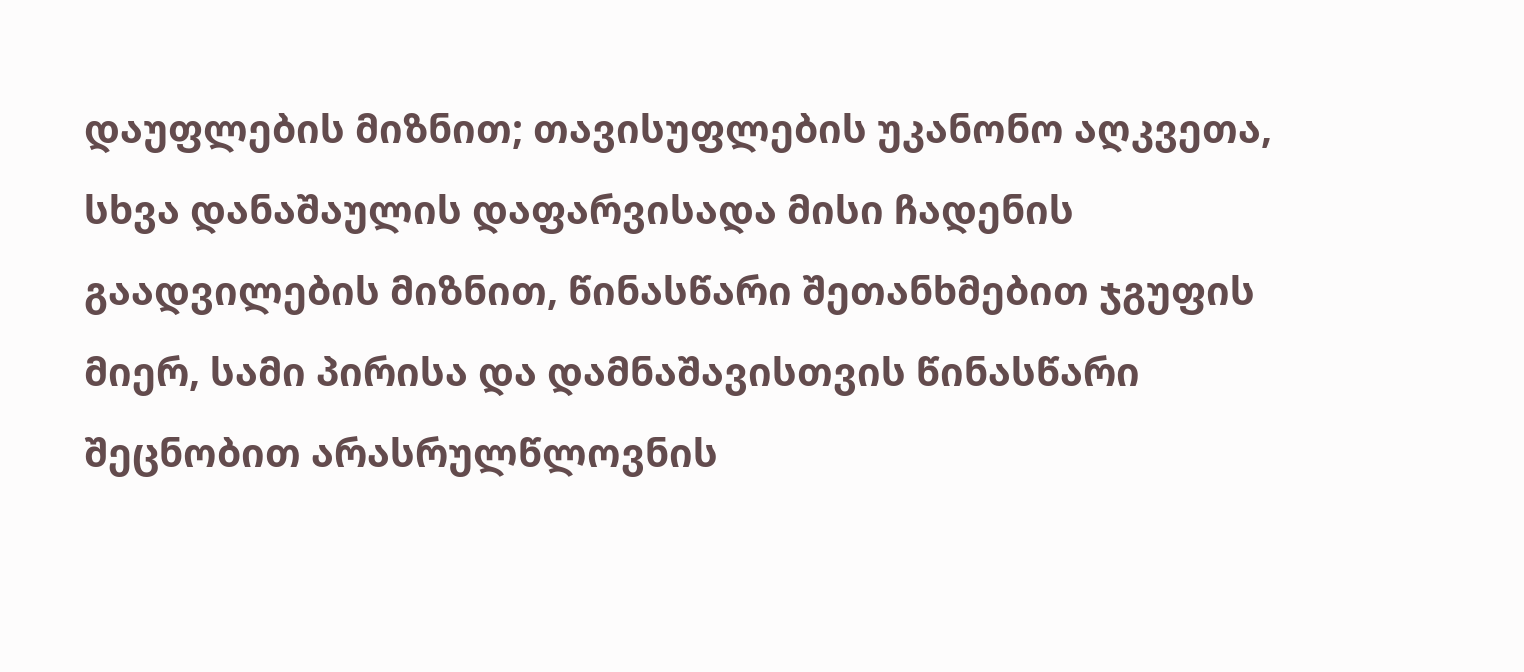დაუფლების მიზნით; თავისუფლების უკანონო აღკვეთა, სხვა დანაშაულის დაფარვისადა მისი ჩადენის გაადვილების მიზნით, წინასწარი შეთანხმებით ჯგუფის მიერ, სამი პირისა და დამნაშავისთვის წინასწარი შეცნობით არასრულწლოვნის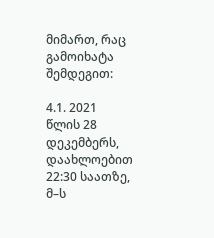მიმართ, რაც გამოიხატა შემდეგით:

4.1. 2021 წლის 28 დეკემბერს, დაახლოებით 22:30 საათზე, მ–ს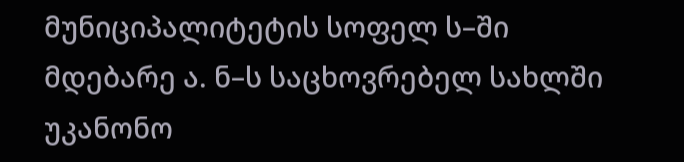მუნიციპალიტეტის სოფელ ს–ში მდებარე ა. ნ–ს საცხოვრებელ სახლში უკანონო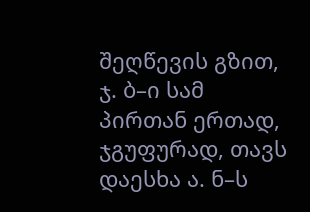შეღწევის გზით, ჯ. ბ–ი სამ პირთან ერთად, ჯგუფურად, თავს დაესხა ა. ნ–ს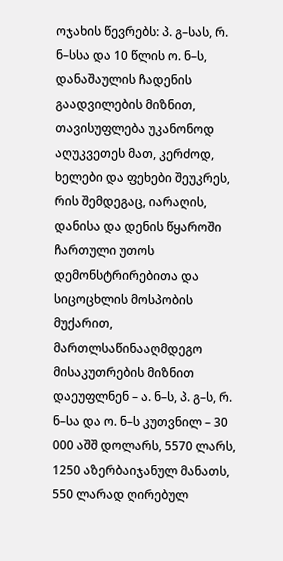ოჯახის წევრებს: პ. გ–სას, რ. ნ–სსა და 10 წლის ო. ნ–ს, დანაშაულის ჩადენის გაადვილების მიზნით, თავისუფლება უკანონოდ აღუკვეთეს მათ, კერძოდ, ხელები და ფეხები შეუკრეს, რის შემდეგაც, იარაღის, დანისა და დენის წყაროში ჩართული უთოს დემონსტრირებითა და სიცოცხლის მოსპობის მუქარით, მართლსაწინააღმდეგო მისაკუთრების მიზნით დაეუფლნენ – ა. ნ–ს, პ. გ–ს, რ. ნ–სა და ო. ნ–ს კუთვნილ – 30 000 აშშ დოლარს, 5570 ლარს, 1250 აზერბაიჯანულ მანათს, 550 ლარად ღირებულ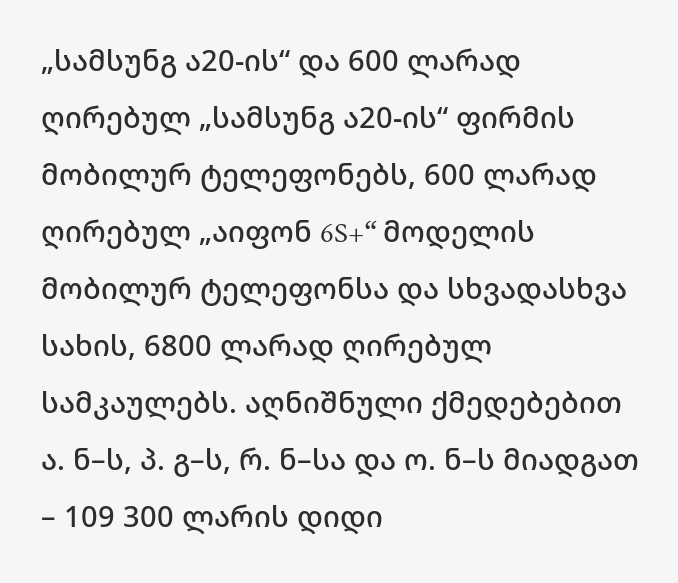„სამსუნგ ა20-ის“ და 600 ლარად ღირებულ „სამსუნგ ა20-ის“ ფირმის მობილურ ტელეფონებს, 600 ლარად ღირებულ „აიფონ 6S+“ მოდელის მობილურ ტელეფონსა და სხვადასხვა სახის, 6800 ლარად ღირებულ სამკაულებს. აღნიშნული ქმედებებით ა. ნ–ს, პ. გ–ს, რ. ნ–სა და ო. ნ–ს მიადგათ – 109 300 ლარის დიდი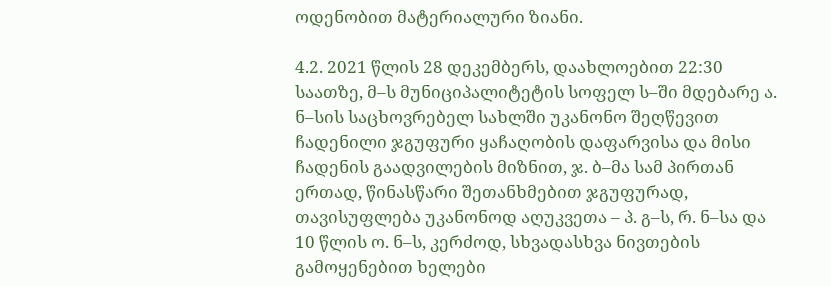ოდენობით მატერიალური ზიანი.

4.2. 2021 წლის 28 დეკემბერს, დაახლოებით 22:30 საათზე, მ–ს მუნიციპალიტეტის სოფელ ს–ში მდებარე ა. ნ–სის საცხოვრებელ სახლში უკანონო შეღწევით ჩადენილი ჯგუფური ყაჩაღობის დაფარვისა და მისი ჩადენის გაადვილების მიზნით, ჯ. ბ–მა სამ პირთან ერთად, წინასწარი შეთანხმებით ჯგუფურად, თავისუფლება უკანონოდ აღუკვეთა – პ. გ–ს, რ. ნ–სა და 10 წლის ო. ნ–ს, კერძოდ, სხვადასხვა ნივთების გამოყენებით ხელები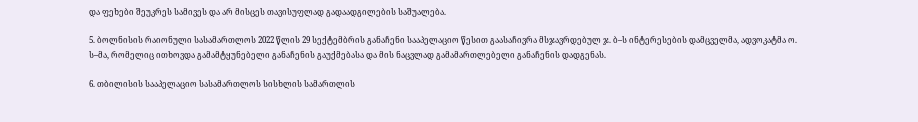და ფეხები შეუკრეს სამივეს და არ მისცეს თავისუფლად გადაადგილების საშუალება.

5. ბოლნისის რაიონული სასამართლოს 2022 წლის 29 სექტემბრის განაჩენი სააპელაციო წესით გაასაჩივრა მსჯავრდებულ ჯ. ბ–ს ინტერესების დამცველმა, ადვოკატმა ო. ს–მა, რომელიც ითხოვდა გამამტყუნებელი განაჩენის გაუქმებასა და მის ნაცვლად გამამართლებელი განაჩენის დადგენას.

6. თბილისის სააპელაციო სასამართლოს სისხლის სამართლის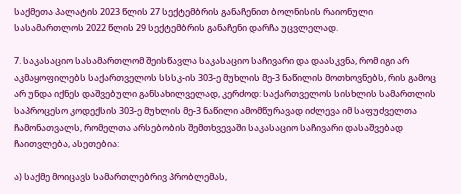საქმეთა პალატის 2023 წლის 27 სექტემბრის განაჩენით ბოლნისის რაიონული სასამართლოს 2022 წლის 29 სექტემბრის განაჩენი დარჩა უცვლელად.

7. საკასაციო სასამართლომ შეისწავლა საკასაციო საჩივარი და დაასკვნა, რომ იგი არ აკმაყოფილებს საქართველოს სსსკ-ის 303-ე მუხლის მე-3 ნაწილის მოთხოვნებს, რის გამოც არ უნდა იქნეს დაშვებული განსახილველად, კერძოდ: საქართველოს სისხლის სამართლის საპროცესო კოდექსის 303-ე მუხლის მე-3 ნაწილი ამომწურავად იძლევა იმ საფუძველთა ჩამონათვალს, რომელთა არსებობის შემთხვევაში საკასაციო საჩივარი დასაშვებად ჩაითვლება, ასეთებია:

ა) საქმე მოიცავს სამართლებრივ პრობლემას,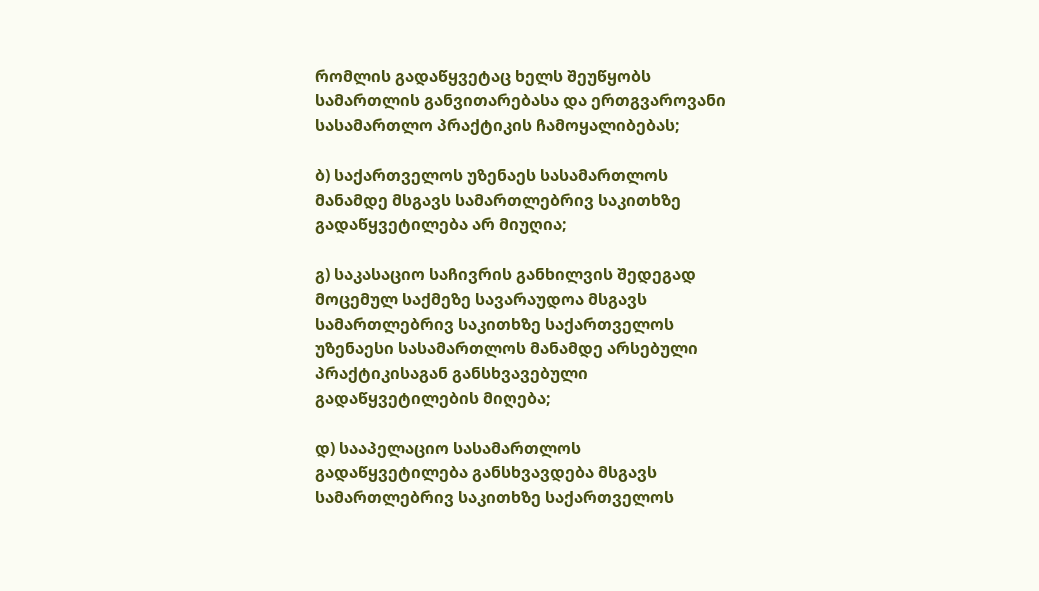რომლის გადაწყვეტაც ხელს შეუწყობს სამართლის განვითარებასა და ერთგვაროვანი სასამართლო პრაქტიკის ჩამოყალიბებას;

ბ) საქართველოს უზენაეს სასამართლოს მანამდე მსგავს სამართლებრივ საკითხზე გადაწყვეტილება არ მიუღია;

გ) საკასაციო საჩივრის განხილვის შედეგად მოცემულ საქმეზე სავარაუდოა მსგავს სამართლებრივ საკითხზე საქართველოს უზენაესი სასამართლოს მანამდე არსებული პრაქტიკისაგან განსხვავებული გადაწყვეტილების მიღება;

დ) სააპელაციო სასამართლოს გადაწყვეტილება განსხვავდება მსგავს სამართლებრივ საკითხზე საქართველოს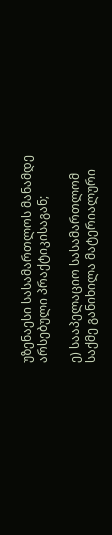უზენაესი სასამართლოს მანამდე არსებული პრაქტიკისაგან;

ე) სააპელაციო სასამართლომ საქმე განიხილა მატერიალური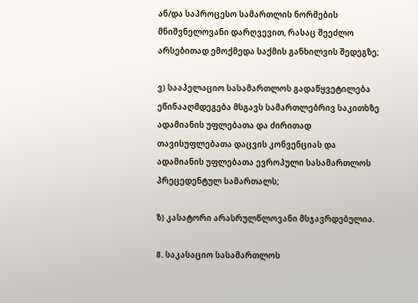ან/და საპროცესო სამართლის ნორმების მნიშვნელოვანი დარღვევით, რასაც შეეძლო არსებითად ემოქმედა საქმის განხილვის შედეგზე;

ვ) სააპელაციო სასამართლოს გადაწყვეტილება ეწინააღმდეგება მსგავს სამართლებრივ საკითხზე ადამიანის უფლებათა და ძირითად თავისუფლებათა დაცვის კონვენციას და ადამიანის უფლებათა ევროპული სასამართლოს პრეცედენტულ სამართალს;

ზ) კასატორი არასრულწლოვანი მსჯავრდებულია.

8. საკასაციო სასამართლოს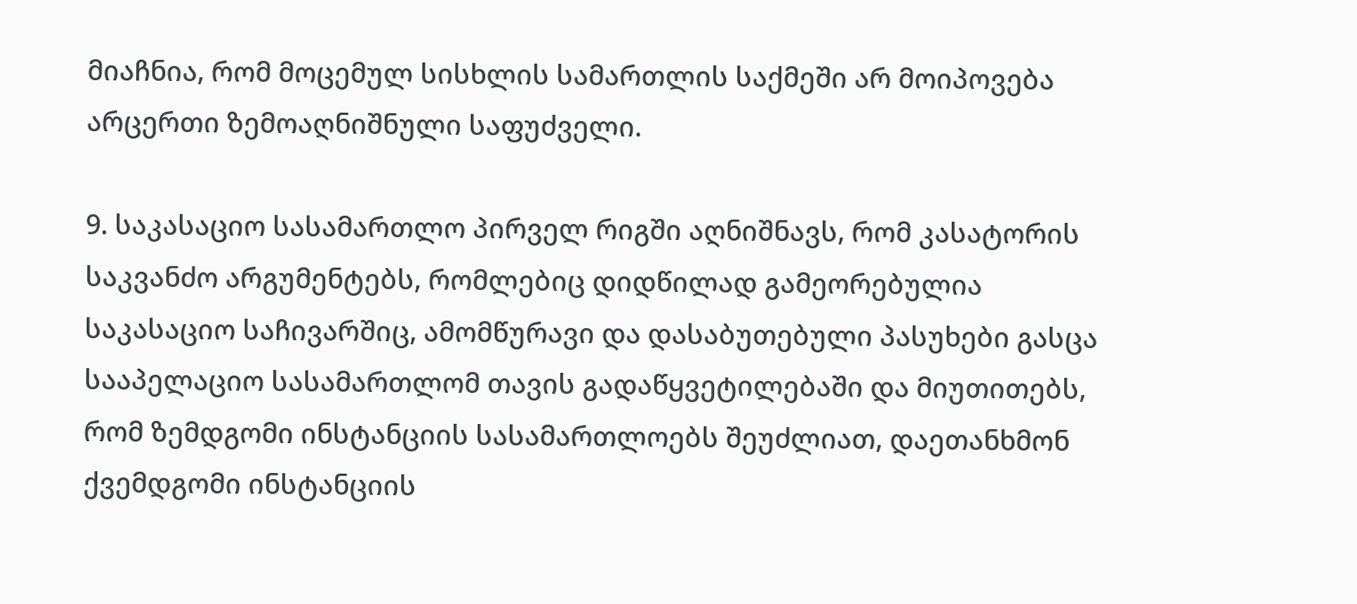მიაჩნია, რომ მოცემულ სისხლის სამართლის საქმეში არ მოიპოვება არცერთი ზემოაღნიშნული საფუძველი.

9. საკასაციო სასამართლო პირველ რიგში აღნიშნავს, რომ კასატორის საკვანძო არგუმენტებს, რომლებიც დიდწილად გამეორებულია საკასაციო საჩივარშიც, ამომწურავი და დასაბუთებული პასუხები გასცა სააპელაციო სასამართლომ თავის გადაწყვეტილებაში და მიუთითებს, რომ ზემდგომი ინსტანციის სასამართლოებს შეუძლიათ, დაეთანხმონ ქვემდგომი ინსტანციის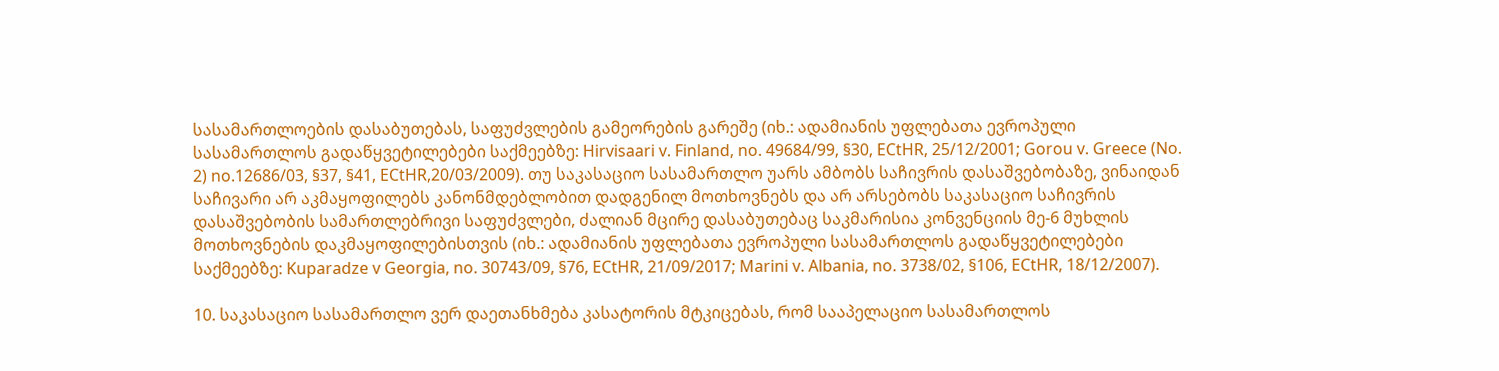სასამართლოების დასაბუთებას, საფუძვლების გამეორების გარეშე (იხ.: ადამიანის უფლებათა ევროპული სასამართლოს გადაწყვეტილებები საქმეებზე: Hirvisaari v. Finland, no. 49684/99, §30, ECtHR, 25/12/2001; Gorou v. Greece (No. 2) no.12686/03, §37, §41, ECtHR,20/03/2009). თუ საკასაციო სასამართლო უარს ამბობს საჩივრის დასაშვებობაზე, ვინაიდან საჩივარი არ აკმაყოფილებს კანონმდებლობით დადგენილ მოთხოვნებს და არ არსებობს საკასაციო საჩივრის დასაშვებობის სამართლებრივი საფუძვლები, ძალიან მცირე დასაბუთებაც საკმარისია კონვენციის მე-6 მუხლის მოთხოვნების დაკმაყოფილებისთვის (იხ.: ადამიანის უფლებათა ევროპული სასამართლოს გადაწყვეტილებები საქმეებზე: Kuparadze v Georgia, no. 30743/09, §76, ECtHR, 21/09/2017; Marini v. Albania, no. 3738/02, §106, ECtHR, 18/12/2007).

10. საკასაციო სასამართლო ვერ დაეთანხმება კასატორის მტკიცებას, რომ სააპელაციო სასამართლოს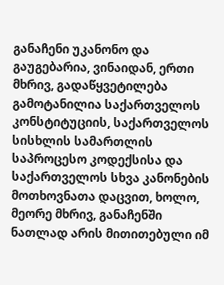განაჩენი უკანონო და გაუგებარია, ვინაიდან, ერთი მხრივ, გადაწყვეტილება გამოტანილია საქართველოს კონსტიტუციის, საქართველოს სისხლის სამართლის საპროცესო კოდექსისა და საქართველოს სხვა კანონების მოთხოვნათა დაცვით, ხოლო, მეორე მხრივ, განაჩენში ნათლად არის მითითებული იმ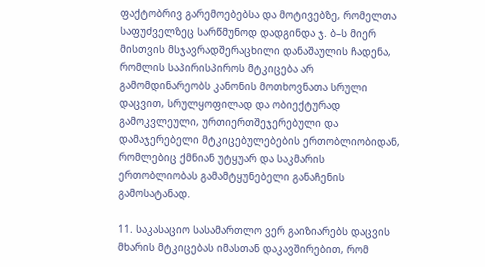ფაქტობრივ გარემოებებსა და მოტივებზე, რომელთა საფუძველზეც სარწმუნოდ დადგინდა ჯ. ბ–ს მიერ მისთვის მსჯავრადშერაცხილი დანაშაულის ჩადენა, რომლის საპირისპიროს მტკიცება არ გამომდინარეობს კანონის მოთხოვნათა სრული დაცვით, სრულყოფილად და ობიექტურად გამოკვლეული, ურთიერთშეჯერებული და დამაჯერებელი მტკიცებულებების ერთობლიობიდან, რომლებიც ქმნიან უტყუარ და საკმარის ერთობლიობას გამამტყუნებელი განაჩენის გამოსატანად.

11. საკასაციო სასამართლო ვერ გაიზიარებს დაცვის მხარის მტკიცებას იმასთან დაკავშირებით, რომ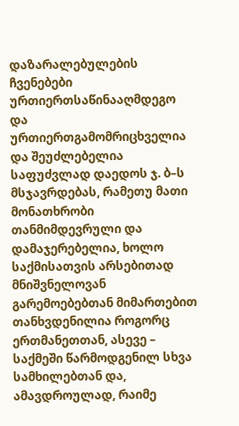დაზარალებულების ჩვენებები ურთიერთსაწინააღმდეგო და ურთიერთგამომრიცხველია და შეუძლებელია საფუძვლად დაედოს ჯ. ბ–ს მსჯავრდებას, რამეთუ მათი მონათხრობი თანმიმდევრული და დამაჯერებელია, ხოლო საქმისათვის არსებითად მნიშვნელოვან გარემოებებთან მიმართებით თანხვდენილია როგორც ერთმანეთთან, ასევე – საქმეში წარმოდგენილ სხვა სამხილებთან და, ამავდროულად, რაიმე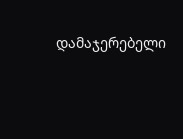დამაჯერებელი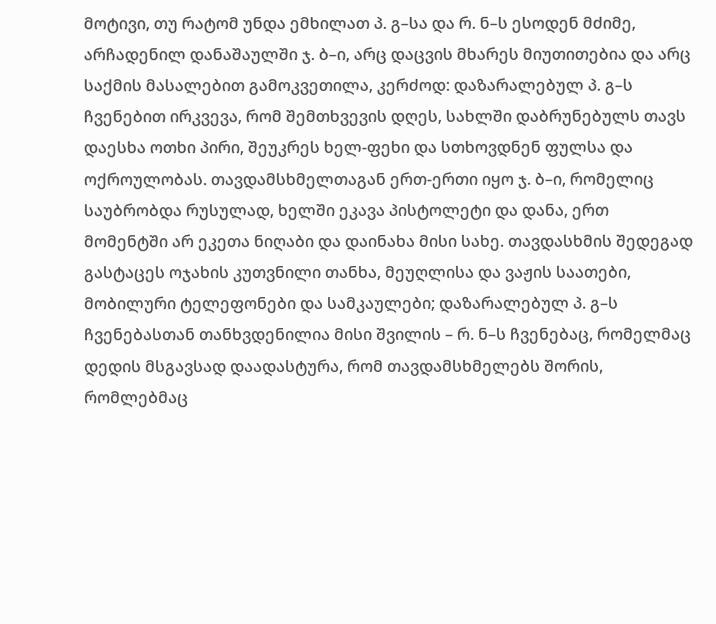მოტივი, თუ რატომ უნდა ემხილათ პ. გ–სა და რ. ნ–ს ესოდენ მძიმე, არჩადენილ დანაშაულში ჯ. ბ–ი, არც დაცვის მხარეს მიუთითებია და არც საქმის მასალებით გამოკვეთილა, კერძოდ: დაზარალებულ პ. გ–ს ჩვენებით ირკვევა, რომ შემთხვევის დღეს, სახლში დაბრუნებულს თავს დაესხა ოთხი პირი, შეუკრეს ხელ-ფეხი და სთხოვდნენ ფულსა და ოქროულობას. თავდამსხმელთაგან ერთ-ერთი იყო ჯ. ბ–ი, რომელიც საუბრობდა რუსულად, ხელში ეკავა პისტოლეტი და დანა, ერთ მომენტში არ ეკეთა ნიღაბი და დაინახა მისი სახე. თავდასხმის შედეგად გასტაცეს ოჯახის კუთვნილი თანხა, მეუღლისა და ვაჟის საათები, მობილური ტელეფონები და სამკაულები; დაზარალებულ პ. გ–ს ჩვენებასთან თანხვდენილია მისი შვილის – რ. ნ–ს ჩვენებაც, რომელმაც დედის მსგავსად დაადასტურა, რომ თავდამსხმელებს შორის, რომლებმაც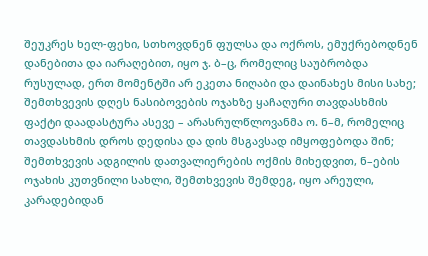შეუკრეს ხელ-ფეხი, სთხოვდნენ ფულსა და ოქროს, ემუქრებოდნენ დანებითა და იარაღებით, იყო ჯ. ბ–ც, რომელიც საუბრობდა რუსულად, ერთ მომენტში არ ეკეთა ნიღაბი და დაინახეს მისი სახე; შემთხვევის დღეს ნასიბოვების ოჯახზე ყაჩაღური თავდასხმის ფაქტი დაადასტურა ასევე – არასრულწლოვანმა ო. ნ–მ, რომელიც თავდასხმის დროს დედისა და დის მსგავსად იმყოფებოდა შინ; შემთხვევის ადგილის დათვალიერების ოქმის მიხედვით, ნ–ების ოჯახის კუთვნილი სახლი, შემთხვევის შემდეგ, იყო არეული, კარადებიდან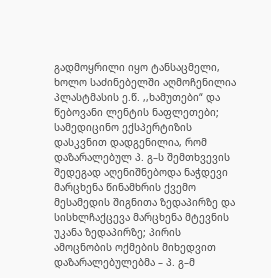გადმოყრილი იყო ტანსაცმელი, ხოლო საძინებელში აღმოჩენილია პლასტმასის ე.წ. ,,ხამუთები“ და წებოვანი ლენტის ნაფლეთები; სამედიცინო ექსპერტიზის დასკვნით დადგენილია, რომ დაზარალებულ პ. გ–ს შემთხვევის შედეგად აღენიშნებოდა ნაჭდევი მარცხენა წინამხრის ქვემო მესამედის შიგნითა ზედაპირზე და სისხლჩაქცევა მარცხენა მტევნის უკანა ზედაპირზე; პირის ამოცნობის ოქმების მიხედვით დაზარალებულებმა – პ. გ–მ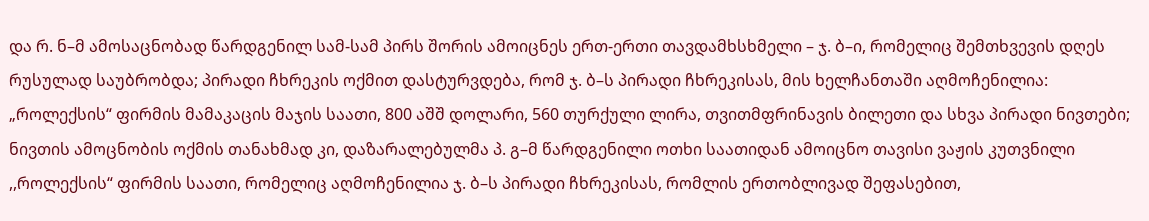და რ. ნ–მ ამოსაცნობად წარდგენილ სამ-სამ პირს შორის ამოიცნეს ერთ-ერთი თავდამხსხმელი – ჯ. ბ–ი, რომელიც შემთხვევის დღეს რუსულად საუბრობდა; პირადი ჩხრეკის ოქმით დასტურვდება, რომ ჯ. ბ–ს პირადი ჩხრეკისას, მის ხელჩანთაში აღმოჩენილია: „როლექსის“ ფირმის მამაკაცის მაჯის საათი, 800 აშშ დოლარი, 560 თურქული ლირა, თვითმფრინავის ბილეთი და სხვა პირადი ნივთები; ნივთის ამოცნობის ოქმის თანახმად კი, დაზარალებულმა პ. გ–მ წარდგენილი ოთხი საათიდან ამოიცნო თავისი ვაჟის კუთვნილი ,,როლექსის“ ფირმის საათი, რომელიც აღმოჩენილია ჯ. ბ–ს პირადი ჩხრეკისას, რომლის ერთობლივად შეფასებით,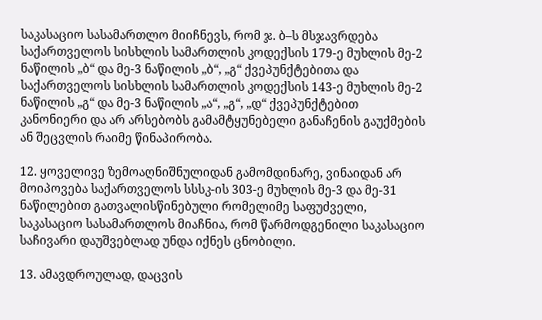საკასაციო სასამართლო მიიჩნევს, რომ ჯ. ბ–ს მსჯავრდება საქართველოს სისხლის სამართლის კოდექსის 179-ე მუხლის მე-2 ნაწილის „ბ“ და მე-3 ნაწილის „ბ“, „გ“ ქვეპუნქტებითა და საქართველოს სისხლის სამართლის კოდექსის 143-ე მუხლის მე-2 ნაწილის „გ“ და მე-3 ნაწილის „ა“, „გ“, „დ“ ქვეპუნქტებით კანონიერი და არ არსებობს გამამტყუნებელი განაჩენის გაუქმების ან შეცვლის რაიმე წინაპირობა.

12. ყოველივე ზემოაღნიშნულიდან გამომდინარე, ვინაიდან არ მოიპოვება საქართველოს სსსკ-ის 303-ე მუხლის მე-3 და მე-31 ნაწილებით გათვალისწინებული რომელიმე საფუძველი, საკასაციო სასამართლოს მიაჩნია, რომ წარმოდგენილი საკასაციო საჩივარი დაუშვებლად უნდა იქნეს ცნობილი.

13. ამავდროულად, დაცვის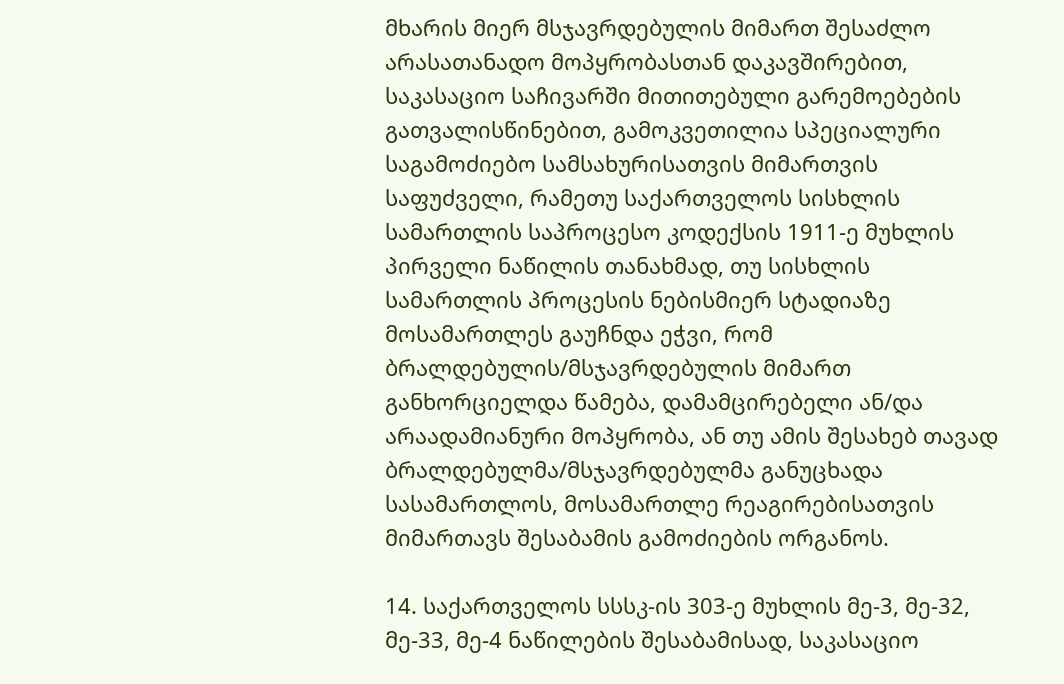მხარის მიერ მსჯავრდებულის მიმართ შესაძლო არასათანადო მოპყრობასთან დაკავშირებით, საკასაციო საჩივარში მითითებული გარემოებების გათვალისწინებით, გამოკვეთილია სპეციალური საგამოძიებო სამსახურისათვის მიმართვის საფუძველი, რამეთუ საქართველოს სისხლის სამართლის საპროცესო კოდექსის 1911-ე მუხლის პირველი ნაწილის თანახმად, თუ სისხლის სამართლის პროცესის ნებისმიერ სტადიაზე მოსამართლეს გაუჩნდა ეჭვი, რომ ბრალდებულის/მსჯავრდებულის მიმართ განხორციელდა წამება, დამამცირებელი ან/და არაადამიანური მოპყრობა, ან თუ ამის შესახებ თავად ბრალდებულმა/მსჯავრდებულმა განუცხადა სასამართლოს, მოსამართლე რეაგირებისათვის მიმართავს შესაბამის გამოძიების ორგანოს.

14. საქართველოს სსსკ-ის 303-ე მუხლის მე-3, მე-32, მე-33, მე-4 ნაწილების შესაბამისად, საკასაციო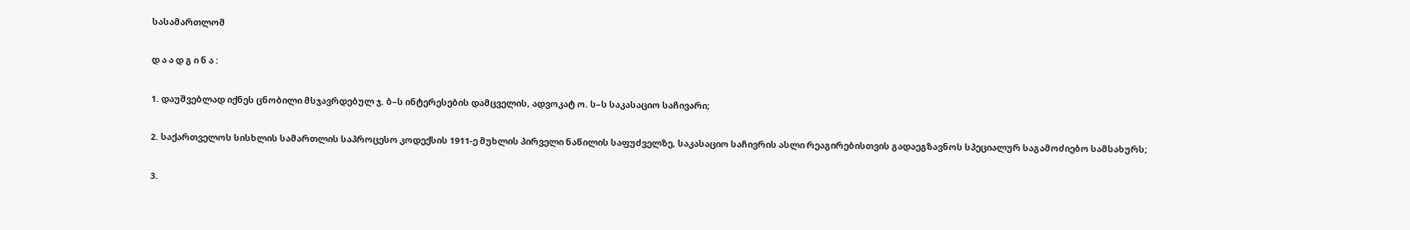სასამართლომ

დ ა ა დ გ ი ნ ა :

1. დაუშვებლად იქნეს ცნობილი მსჯავრდებულ ჯ. ბ–ს ინტერესების დამცველის, ადვოკატ ო. ს–ს საკასაციო საჩივარი;

2. საქართველოს სისხლის სამართლის საპროცესო კოდექსის 1911-ე მუხლის პირველი ნაწილის საფუძველზე, საკასაციო საჩივრის ასლი რეაგირებისთვის გადაეგზავნოს სპეციალურ საგამოძიებო სამსახურს;

3.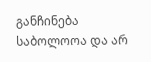განჩინება საბოლოოა და არ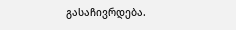გასაჩივრდება.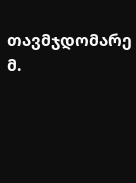თავმჯდომარე მ.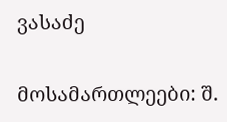ვასაძე

მოსამართლეები: შ.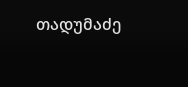თადუმაძე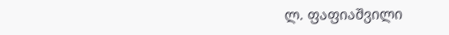ლ. ფაფიაშვილი